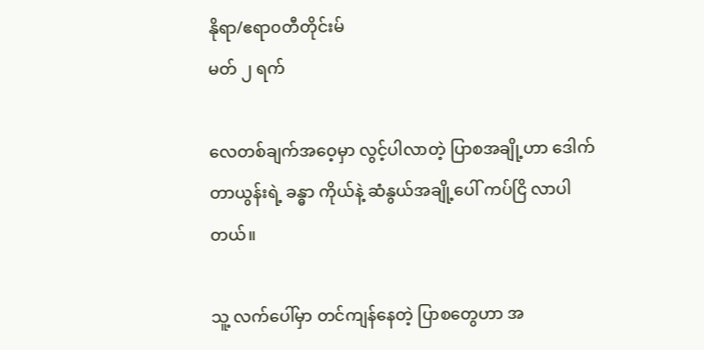နိုရာ/ဧရာ၀တီတိုင်းမ်
မတ် ၂ ရက်

လေတစ်ချက်အဝေ့မှာ လွင့်ပါလာတဲ့ ပြာစအချို့ဟာ ဒေါက်တာယွန်းရဲ့ ခန္ဓာ ကိုယ်နဲ့ ဆံနွယ်အချို့ပေါ် ကပ်ငြိ လာပါတယ်။

သူ့ လက်ပေါ်မှာ တင်ကျန်နေတဲ့ ပြာစတွေဟာ အ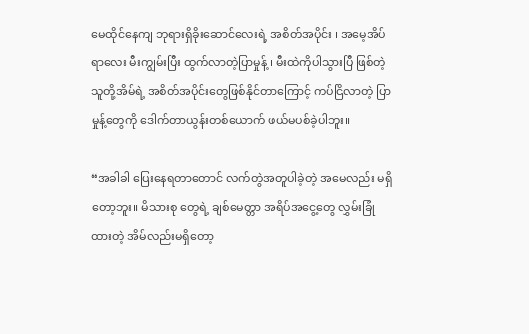မေထိုင်နေကျ ဘုရားရှိခိုးဆောင်လေးရဲ့ အစိတ်အပိုင်း ၊ အမေ့အိပ်ရာလေး မီးကျွမ်းပြီး ထွက်လာတဲ့ပြာမှုန့် ၊ မီးထဲကိုပါသွားပြီ ဖြစ်တဲ့ သူတို့အိမ်ရဲ့ အစိတ်အပိုင်းတွေဖြစ်နိုင်တာကြောင့် ကပ်ငြိလာတဲ့ ပြာမှုန့်တွေကို ဒေါက်တာယွန်းတစ်ယောက် ဖယ်မပစ်ခဲ့ပါဘူး။

“အခါခါ ပြေးနေရတာတောင် လက်တွဲအတူပါခဲ့တဲ့ အမေလည်း မရှိတော့ဘူး။ မိသားစု တွေရဲ့ ချစ်မေတ္တာ အရိပ်အ‌ငွေ့တွေ လွှမ်းခြုံထားတဲ့ အိမ်လည်းမရှိတော့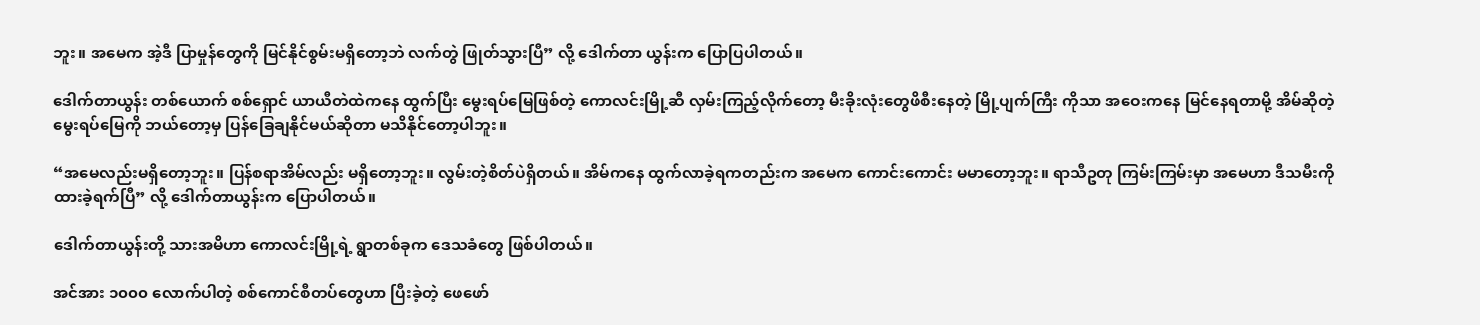ဘူး။ အမေက အဲ့ဒီ ပြာမှုန်တွေကို မြင်နိုင်စွမ်းမရှိတော့ဘဲ လက်တွဲ ဖြုတ်သွားပြီ” လို့ ဒေါက်တာ ယွန်းက ပြောပြပါတယ်။

ဒေါက်တာယွန်း တစ်ယောက် စစ်ရှောင် ယာယီတဲထဲကနေ ထွက်ပြီး မွေးရပ်မြေဖြစ်တဲ့ ကောလင်းမြို့ဆီ လှမ်းကြည့်လိုက်တော့ မီးခိုးလုံးတွေဖိစီးနေတဲ့ မြို့ပျက်ကြီး ကိုသာ အဝေးကနေ မြင်နေရတာမို့ အိမ်ဆိုတဲ့ မွေးရပ်မြေကို ဘယ်တော့မှ ပြန်‌ခြေချနိုင်မယ်ဆိုတာ မသိနိုင်တော့ပါဘူး။

“အမေလည်းမရှိတော့ဘူး။ ပြန်စရာအိမ်လည်း မရှိတော့ဘူး။ လွမ်းတဲ့စိတ်ပဲရှိတယ်။ အိမ်ကနေ ထွက်လာခဲ့ရကတည်းက အမေက ကောင်းကောင်း မမာတော့ဘူး။ ရာသီဥတု ကြမ်းကြမ်းမှာ အမေဟာ ဒီသမီးကို ထားခဲ့ရက်ပြီ” လို့ ဒေါက်တာယွန်းက ပြောပါတယ်။

ဒေါက်တာယွန်းတို့ သားအမိဟာ ကောလင်းမြို့ရဲ့ ရွာတစ်ခုက ဒေသခံတွေ ဖြစ်ပါတယ်။

အင်အား ၁၀၀၀ လောက်ပါတဲ့ စစ်ကောင်စီတပ်တွေဟာ ပြီးခဲ့တဲ့ ဖေဖော်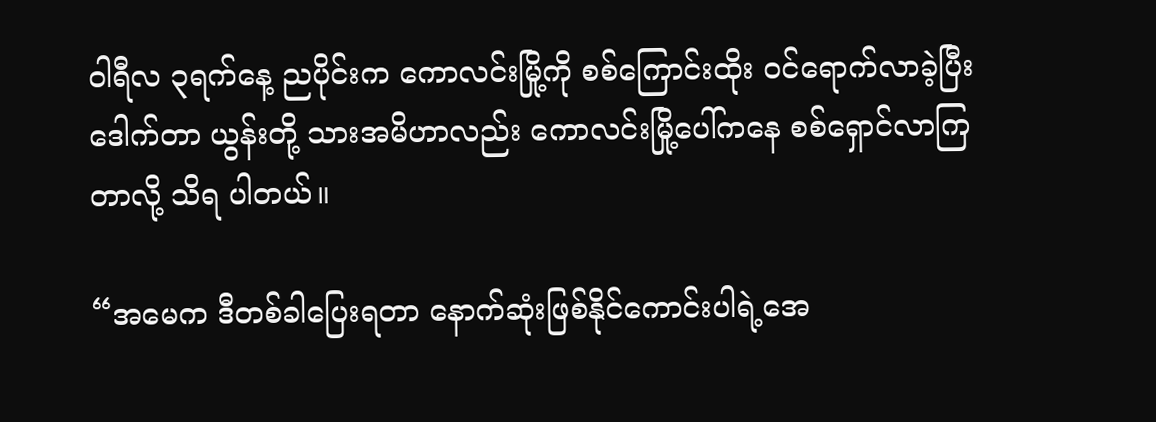ဝါရီလ ၃ရက်နေ့ ညပိုင်းက ကောလင်းမြို့ကို စစ်ကြောင်းထိုး ဝင်ရောက်လာခဲ့ပြီး ဒေါက်တာ ယွန်းတို့ သားအမိဟာလည်း ကောလင်းမြို့ပေါ်ကနေ စစ်ရှောင်လာကြတာလို့ သိရ ပါတယ်။

“အမေက ဒီတစ်ခါပြေးရတာ နောက်ဆုံးဖြစ်နိုင်ကောင်းပါရဲ့အေ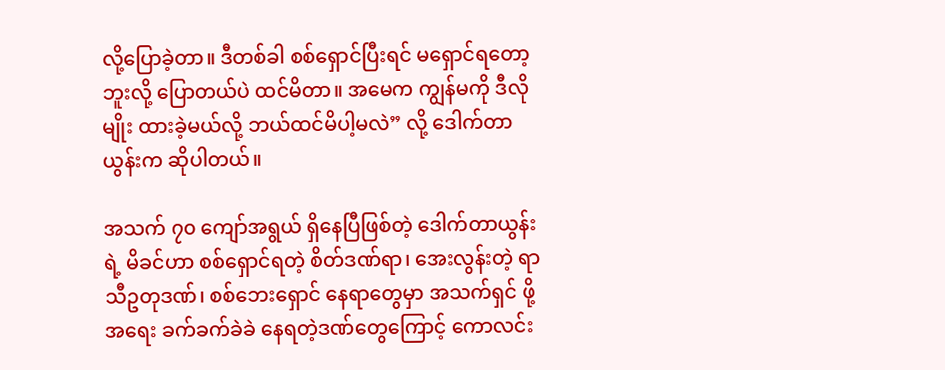လို့ပြောခဲ့တာ။ ဒီတစ်ခါ စစ်ရှောင်ပြီးရင် မရှောင်ရတော့ဘူးလို့ ပြောတယ်ပဲ ထင်မိတာ။ အမေက ကျွန်မကို ဒီလိုမျိုး ထားခဲ့မယ်လို့ ဘယ်ထင်မိပါ့မလဲ” လို့ ဒေါက်တာယွန်းက ဆိုပါတယ်။

အသက် ၇၀ ကျော်အရွယ် ရှိနေပြီဖြစ်တဲ့ ဒေါက်တာယွန်းရဲ့ မိခင်ဟာ စစ်ရှောင်ရတဲ့ စိတ်ဒဏ်ရာ၊ အေးလွန်းတဲ့ ရာသီဥတုဒဏ်၊ စစ်ဘေးရှောင် နေရာတွေမှာ အသက်ရှင် ဖို့အရေး ခက်ခက်ခဲခဲ နေရတဲ့ဒဏ်တွေကြောင့် ကောလင်း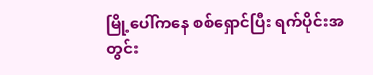မြို့ပေါ်ကနေ စစ်ရှောင်ပြီး ရက်ပိုင်းအတွင်း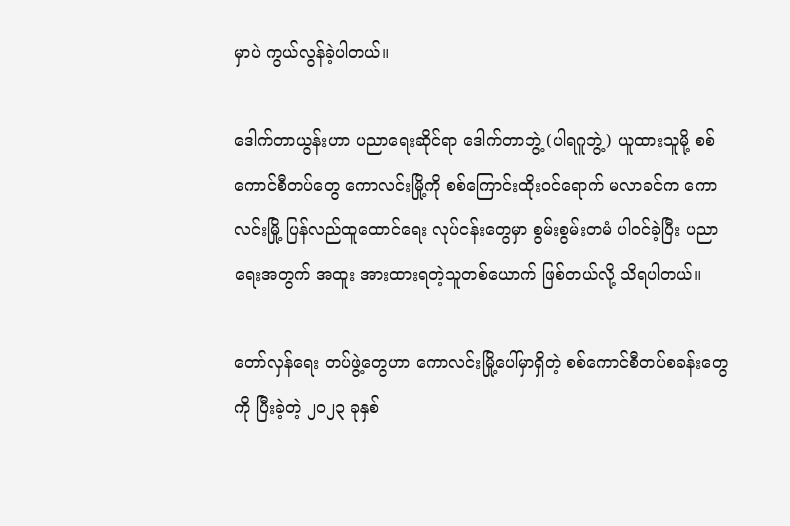မှာပဲ ကွယ်လွန်ခဲ့ပါတယ်။

ဒေါက်တာယွန်းဟာ ပညာရေးဆိုင်ရာ ဒေါက်တာဘွဲ့ (ပါရဂူဘွဲ့) ယူထားသူမို့ စစ်ကောင်စီတပ်တွေ ကောလင်းမြို့ကို စစ်ကြောင်းထိုးဝင်ရောက် မလာခင်က ကောလင်းမြို့ ပြန်လည်ထူထောင်ရေး လုပ်ငန်းတွေမှာ စွမ်းစွမ်းတမံ ပါဝင်ခဲ့ပြီး ပညာရေးအတွက် အထူး အားထားရတဲ့သူတစ်ယောက် ဖြစ်တယ်လို့ သိရပါတယ်။

တော်လှန်ရေး တပ်ဖွဲ့တွေဟာ ကောလင်းမြို့ပေါ်မှာရှိတဲ့ စစ်ကောင်စီတပ်စခန်းတွေကို ပြီးခဲ့တဲ့ ၂၀၂၃ ခုနှစ်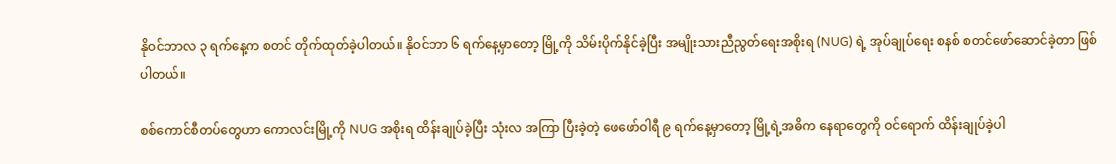နိုဝင်ဘာလ ၃ ရက်နေ့က စတင် တိုက်ထုတ်ခဲ့ပါတယ်။ နိုဝင်ဘာ ၆ ရက်နေ့မှာတော့ မြို့ကို သိမ်းပိုက်နိုင်ခဲ့ပြီး အမျိုးသားညီညွတ်ရေးအစိုးရ (NUG) ရဲ့ အုပ်ချုပ်ရေး စနစ် စတင်ဖော်ဆောင်‌ခဲ့တာ ဖြစ်ပါတယ်။

စစ်ကောင်စီတပ်တွေဟာ ကောလင်းမြို့ကို NUG အစိုးရ ထိန်းချုပ်ခဲ့ပြီး သုံးလ အကြာ ပြီးခဲ့တဲ့ ဖေဖော်ဝါရီ ၉ ရက်နေ့မှာတော့ မြို့ရဲ့အဓိက နေရာတွေကို ဝင်ရောက် ထိန်းချုပ်ခဲ့ပါ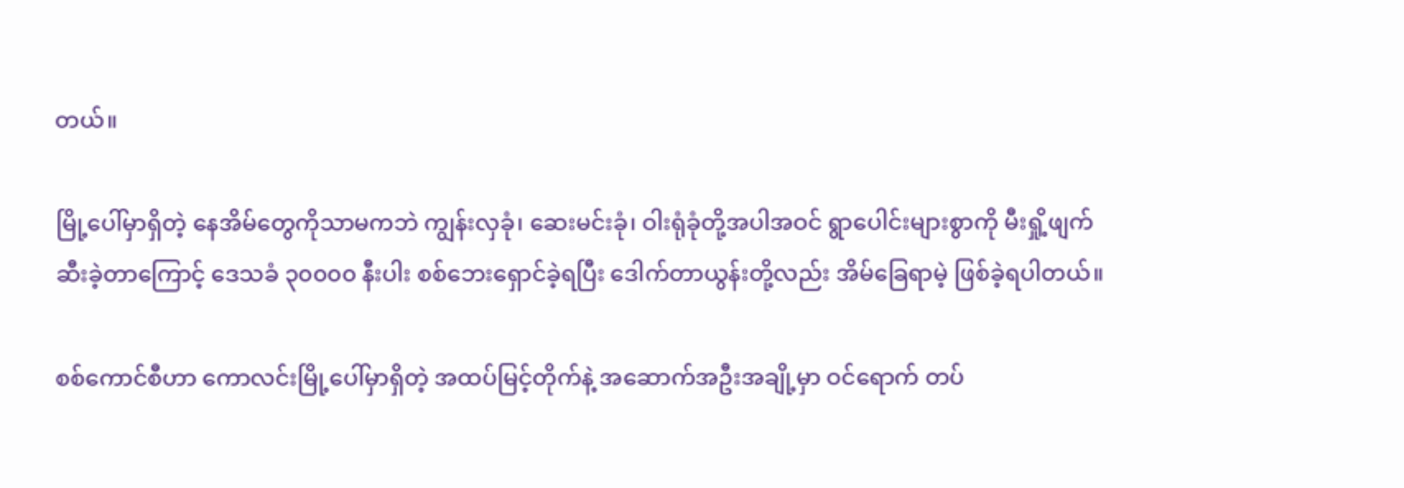တယ်။

မြို့ပေါ်မှာရှိတဲ့ နေအိမ်တွေကိုသာမကဘဲ ကျွန်းလှခုံ၊ ဆေးမင်းခုံ၊ ဝါးရုံခုံတို့အပါအဝင် ရွာပေါင်းများစွာကို မီးရှို့ဖျက်ဆီးခဲ့တာကြောင့် ဒေသခံ ၃၀၀၀၀ နီးပါး စစ်ဘေးရှောင်ခဲ့ရပြီး ဒေါက်တာယွန်းတို့လည်း အိမ်ခြေရာမဲ့ ဖြစ်ခဲ့ရပါတယ်။

စစ်ကောင်စီဟာ ကောလင်းမြို့ပေါ်မှာရှိတဲ့ အထပ်မြင့်တိုက်နဲ့ အဆောက်အဦးအချို့မှာ ဝင်ရောက် တပ်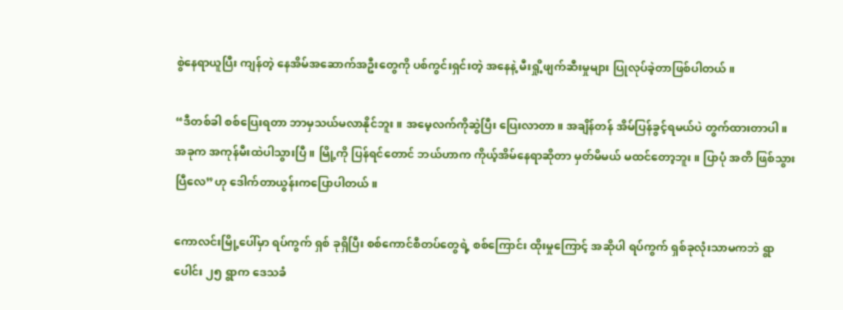စွဲနေရာယူပြီး ကျန်တဲ့ နေအိမ်အဆောက်အဦးတွေကို ပစ်ကွင်းရှင်းတဲ့ အနေနဲ့ မီးရှို့ဖျက်ဆီးမှုများ ပြုလုပ်ခဲ့တာဖြစ်ပါတယ်။

“ဒီတစ်ခါ စစ်ပြေးရတာ ဘာမှသယ်မလာနိုင်ဘူး။ အမေ့လက်ကိုဆွဲပြီး ပြေးလာတာ။ အချိန်တန် အိမ်ပြန်ခွင့်ရမယ်ပဲ တွက်ထားတာပါ။ အခုက အကုန်မီးထဲပါသွားပြီ။ မြို့ကို ပြန်ရင်တောင် ဘယ်ဟာက ကိုယ့်အိမ်နေရာဆိုတာ မှတ်မိမယ် မထင်တော့ဘူး။ ပြာပုံ အတိ ဖြစ်သွားပြီလေ”ဟု ဒေါက်တာယွန်းကပြောပါတယ်။

ကောလင်းမြို့ပေါ်မှာ ရပ်ကွက် ရှစ် ခုရှိပြီး စစ်ကောင်စီတပ်တွေရဲ့ စစ်ကြောင်း ထိုးမှုကြောင့် အဆိုပါ ရပ်ကွက် ရှစ်ခုလုံးသာမကဘဲ ရွာပေါင်း ၂၅ ရွာက ဒေသခံ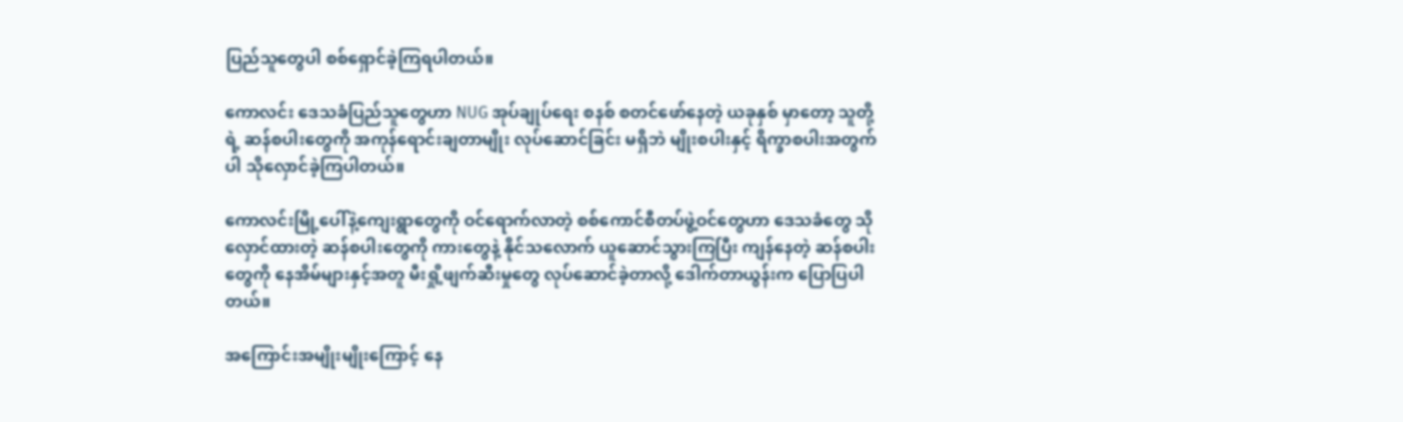ပြည်သူတွေပါ စစ်ရှောင်ခဲ့ကြရပါတယ်။

ကောလင်း ဒေသခံပြည်သူတွေဟာ NUG အုပ်ချုပ်ရေး စနစ် စတင်ဖော်နေတဲ့ ယခုနှစ် မှာတော့ သူတို့ရဲ့ ဆန်စပါးတွေကို အကုန်ရောင်းချတာမျိုး လုပ်ဆောင်ခြင်း မရှိဘဲ မျိုးစပါးနှင့် ရိက္ခာစပါးအတွက်ပါ သိုလှောင်ခဲ့ကြပါတယ်။

ကောလင်းမြို့ပေါ်နဲ့ကျေးရွာတွေကို ဝင်ရောက်လာတဲ့ စစ်ကောင်စီတပ်ဖွဲ့ဝင်တွေဟာ ဒေသခံတွေ သိုလှောင်ထားတဲ့ ဆန်စပါးတွေကို ကားတွေနဲ့ နိုင်သလောက် ယူဆောင်သွားကြပြီး ကျန်နေတဲ့ ဆန်စပါးတွေကို နေအိမ်များနှင့်အတူ မီးရှို့ဖျက်ဆီးမှုတွေ လုပ်ဆောင်ခဲ့တာလို့ ဒေါက်တာယွန်းက ပြောပြပါတယ်။

အကြောင်းအမျိုးမျိုးကြောင့် နေ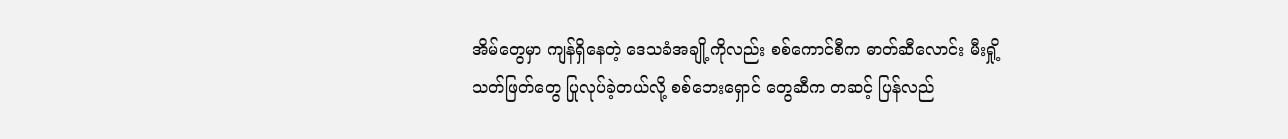အိမ်တွေမှာ ကျန်ရှိနေတဲ့ ဒေသခံအချို့ကိုလည်း စစ်ကောင်စီက ဓာတ်ဆီလောင်း မီးရှို့သတ်ဖြတ်တွေ ပြုလုပ်ခဲ့တယ်လို့ စစ်ဘေးရှောင် တွေဆီက တဆင့် ပြန်လည်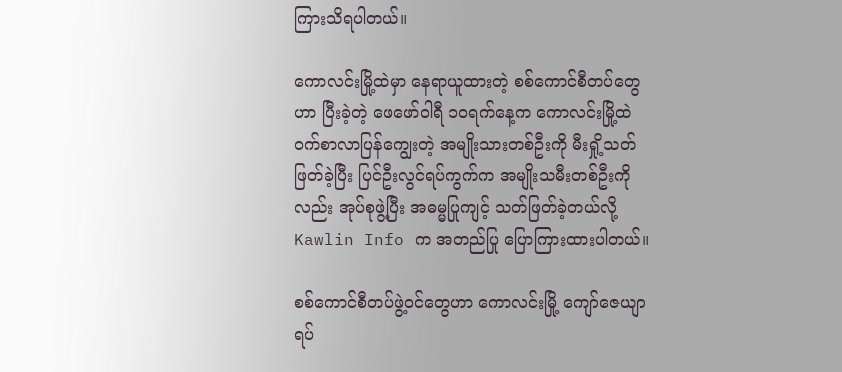ကြားသိရပါတယ်။

ကောလင်းမြို့ထဲမှာ နေရာယူထားတဲ့ စစ်ကောင်စီတပ်တွေဟာ ပြီးခဲ့တဲ့ ဖေဖော်ဝါရီ ၁၀ရက်နေ့က ကောလင်းမြို့ထဲ ဝက်စာလာပြန်ကျွေးတဲ့ အမျိုးသားတစ်ဦးကို မီးရှို့သတ်ဖြတ်ခဲ့ပြီး ပြင်ဦးလွင်ရပ်ကွက်က အမျိုးသမီးတစ်ဦးကိုလည်း အုပ်စုဖွဲ့ပြီး အဓမ္မပြုကျင့် သတ်ဖြတ်ခဲ့တယ်လို့ Kawlin Info က အတည်ပြု ပြောကြားထားပါတယ်။

စစ်ကောင်စီတပ်ဖွဲ့ဝင်တွေဟာ ကောလင်းမြို့ ကျော်ဇေယျာရပ်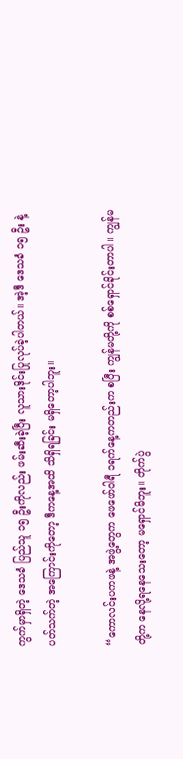ကွက်မှာရှိတဲ့ ဒေသခံ ပြည်သူ ၁၅ ဦးကိုလည်း ဖမ်းဆီးခဲ့ပြီး လူသားဒိုင်းပြုလုပ်ခဲ့ပါတယ်။ အဲ့ဒီ ဒေသခံ ၁၅ ဦး နဲ့ပတ်သက်တဲ့ အကြောင်းကိုတော့ ဒီကနေ့အထိ သိရှိရခြင်း မရှိတော့ပါဘူး။

“ကောလင်းပကဖနဲ့ အဖွဲ့တွေက ဖေဖော်ဝါရီ ၁ရက်နေ့ကတည်းက စပြီး ကျွန်မတို့ကို စစ်ရှောင်ခိုင်းတာပါ။ ကျွန်မတို့က နေလို့ရနေသေးတော့ မရှောင်မိဘူး။ တိုက်ပွဲ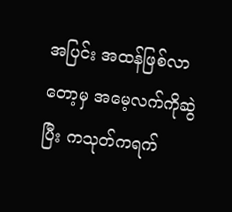အပြင်း အထန်ဖြစ်လာတော့မှ အမေ့လက်ကိုဆွဲပြီး ကသုတ်ကရက်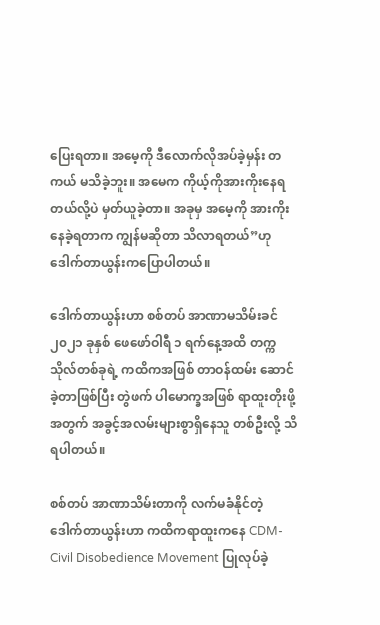ပြေးရတာ။ အမေ့ကို ဒီလောက်လိုအပ်ခဲ့မှန်း တကယ် မသိခဲ့ဘူး။ အမေက ကိုယ့်ကိုအားကိုးနေရတယ်လို့ပဲ မှတ်ယူခဲ့တာ။ အခုမှ အမေ့ကို အားကိုးနေခဲ့ရတာက ကျွန်မဆိုတာ သိလာရတယ်”ဟု ဒေါက်တာယွန်းကပြောပါတယ်။

ဒေါက်တာယွန်းဟာ စစ်တပ် အာဏာမသိမ်းခင် ၂၀၂၁ ခုနှစ် ဖေဖော်ဝါရီ ၁ ရက်နေ့အထိ တက္ကသိုလ်တစ်ခုရဲ့ ကထိကအဖြစ် တာဝန်ထမ်း ဆောင်ခဲ့တာဖြစ်ပြီး တွဲဖက် ပါမောက္ခအဖြစ် ရာထူးတိုးဖို့ အတွက် အခွင့်အလမ်းများစွာရှိနေသူ တစ်ဦးလို့ သိရပါတယ်။

စစ်တပ် အာဏာသိမ်းတာကို လက်မခံနိုင်တဲ့ ဒေါက်တာယွန်းဟာ ကထိကရာထူးကနေ CDM- Civil Disobedience Movement ပြုလုပ်ခဲ့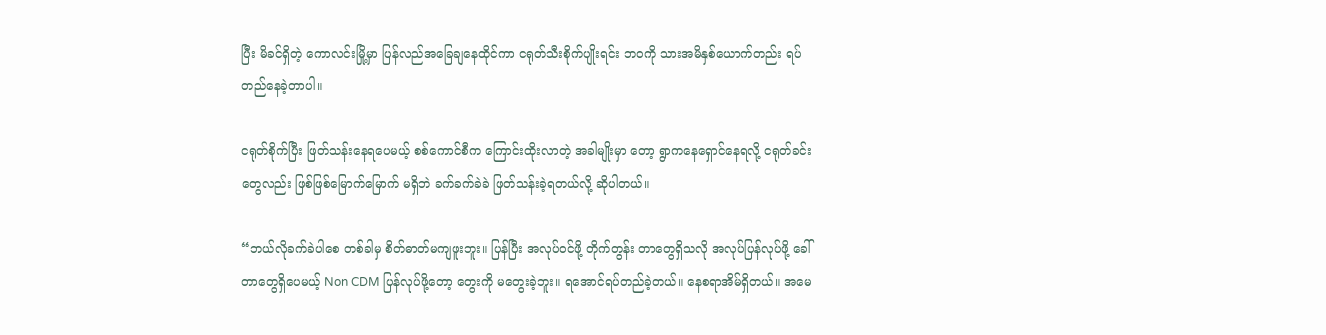ပြီး မိခင်ရှိတဲ့ ကောလင်းမြို့မှာ ပြန်လည်အခြေချနေထိုင်ကာ ငရုတ်သီးစိုက်ပျိုးရင်း ဘဝကို သားအမိနှစ်ယောက်တည်း ရပ်တည်နေခဲ့တာပါ။

ငရုတ်စိုက်ပြီး ဖြတ်သန်းနေရပေမယ့် စစ်ကောင်စီက ကြောင်းထိုးလာတဲ့ အခါမျိုးမှာ တော့ ရွာကနေရှောင်နေရလို့ ငရုတ်ခင်းတွေလည်း ဖြစ်ဖြစ်မြောက်မြောက် မရှိဘဲ ခက်ခက်ခဲခဲ ဖြတ်သန်းခဲ့ရတယ်လို့ ဆိုပါတယ်။

“ဘယ်လိုခက်ခဲပါစေ တစ်ခါမှ စိတ်ဓာတ်မကျဖူးဘူး။ ပြန်ပြီး အလုပ်ဝင်ဖို့ တိုက်တွန်း တာတွေရှိသလို အလုပ်ပြန်လုပ်ဖို့ ခေါ်တာတွေရှိပေမယ့် Non CDM ပြန်လုပ်ဖို့တော့ တွေးကို မတွေးခဲ့ဘူး။ ရအောင်ရပ်တည်ခဲ့တယ်။ နေစရာအိမ်ရှိတယ်။ အမေ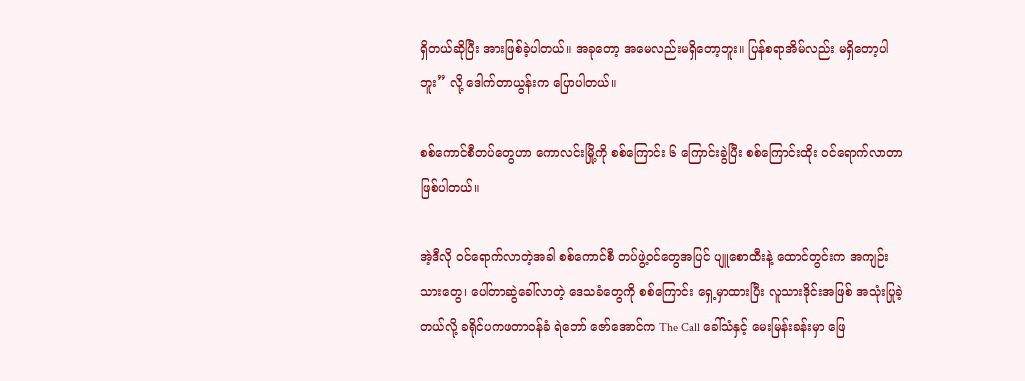ရှိတယ်ဆိုပြီး အားဖြစ်ခဲ့ပါတယ်။ အခုတော့ အမေလည်းမရှိတော့ဘူး။ ပြန်စရာအိမ်လည်း မရှိတော့ပါဘူး” လို့ ဒေါက်တာယွန်းက ပြောပါတယ်။

စစ်ကောင်စီတပ်တွေဟာ ကောလင်းမြို့ကို စစ်ကြောင်း ၆ ကြောင်းခွဲပြီး စစ်ကြောင်းထိုး ဝင်ရောက်လာတာ ဖြစ်ပါတယ်။

အဲ့ဒီလို ဝင်ရောက်လာတဲ့အခါ စစ်ကောင်စီ တပ်ဖွဲ့ဝင်တွေအပြင် ပျူစောထီးနဲ့ ထောင်တွင်းက အကျဉ်းသားတွေ၊ ပေါ်တာဆွဲခေါ်လာတဲ့ ဒေသခံတွေကို စစ်ကြောင်း ရှေ့မှာထားပြီး လူသားဒိုင်းအဖြစ် အသုံးပြုခဲ့တယ်လို့ ခရိုင်ပကဖတာဝန်ခံ ရဲဘော် ဇော်အောင်က The Call ခေါ်သံနှင့် မေးမြန်းခန်းမှာ ဖြေ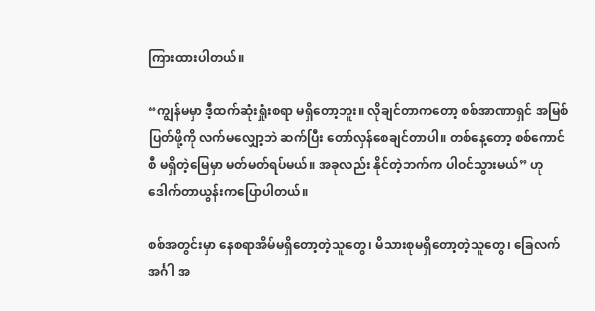ကြားထားပါတယ်။

“ကျွန်မမှာ ဒီ့ထက်ဆုံးရှုံးစရာ မရှိတော့ဘူး။ လိုချင်တာကတော့ စစ်အာဏာရှင် အမြစ် ပြတ်ဖို့ကို လက်မလျှော့ဘဲ ဆက်ပြီး တော်လှန်စေချင်တာပါ။ တစ်နေ့တော့ စစ်ကောင်စီ မရှိတဲ့မြေမှာ မတ်မတ်ရပ်မယ်။ အခုလည်း နိုင်တဲ့ဘက်က ပါဝင်သွားမယ်” ဟု ဒေါက်တာယွန်းကပြောပါတယ်။

စစ်အတွင်းမှာ နေစရာအိမ်မရှိတော့တဲ့သူတွေ၊ မိသားစုမရှိတော့တဲ့သူတွေ၊ ခြေလက် အင်္ဂါ အ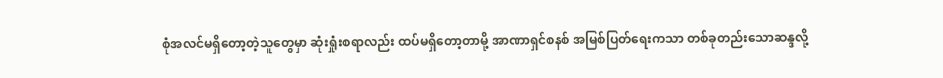စုံအလင်မရှိတော့တဲ့သူတွေမှာ ဆုံးရှုံးစရာလည်း ထပ်မရှိတော့တာမို့ အာဏာရှင်စနစ် အမြစ်ပြတ်ရေးကသာ တစ်ခုတည်းသောဆန္ဒလို့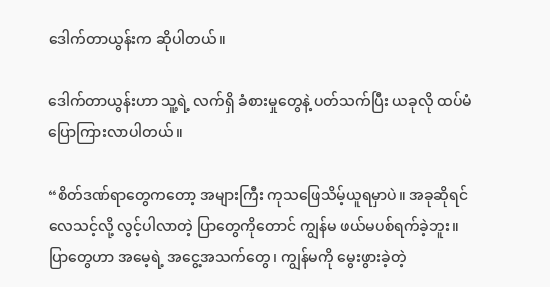ဒေါက်တာယွန်းက ဆိုပါတယ်။

ဒေါက်တာယွန်းဟာ သူ့ရဲ့ လက်ရှိ ခံစားမှုတွေနဲ့ ပတ်သက်ပြီး ယခုလို ထပ်မံ ပြောကြားလာပါတယ်။

“စိတ်ဒဏ်ရာတွေကတော့ အများကြီး ကုသဖြေသိမ့်ယူရမှာပဲ။ အခုဆိုရင် လေသင့်လို့ လွင့်ပါလာတဲ့ ပြာတွေကိုတောင် ကျွန်မ ဖယ်မပစ်ရက်ခဲ့ဘူး။ ပြာတွေဟာ အမေ့ရဲ့ အငွေ့အသက်တွေ၊ ကျွန်မကို မွေးဖွားခဲ့တဲ့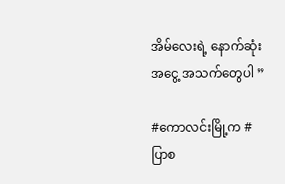အိမ်လေးရဲ့ နောက်ဆုံး အငွေ့ အသက်တွေပါ ”

#ကောလင်းမြို့က #ပြာစ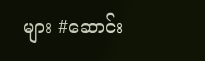များ #ဆောင်း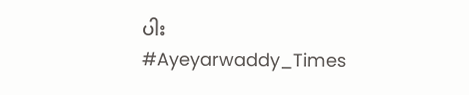ပါး
#Ayeyarwaddy_Times